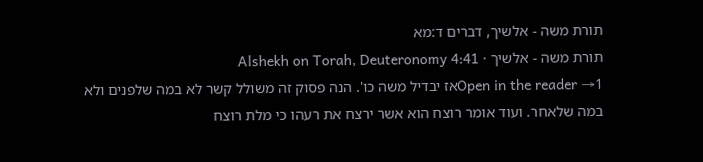תורת משה - אלשיך, דברים ד:מא
תורת משה - אלשיך · Alshekh on Torah, Deuteronomy 4:41
Open in the reader →1אז יבדיל משה כו'. הנה פסוק זה משולל קשר לא במה שלפנים ולא במה שלאחר. ועוד אומר רוצח הוא אשר ירצח את רעהו כי מלת רוצח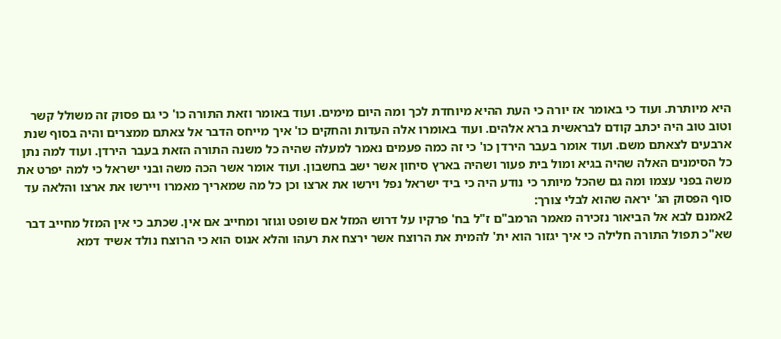היא מיותרת. ועוד כי באומר אז יורה כי העת ההיא מיוחדת לכך ומה היום מימים. ועוד באומר וזאת התורה כו' כי גם פסוק זה משולל קשר וטוב טוב היה יכתב קודם לבראשית ברא אלהים. ועוד באומרו אלה העדות והחקים כו' איך מייחס הדבר אל צאתם ממצרים והיה בסוף שנת ארבעים לצאתם משם. ועוד אומר בעבר הירדן כו' כי זה כמה פעמים נאמר למעלה שהיה כל משנה התורה הזאת בעבר הירדן. ועוד למה נתן כל הסימנים האלה שהיה בגיא ומול בית פעור ושהיה בארץ סיחון אשר ישב בחשבון. ועוד אומר אשר הכה משה ובני ישראל כי למה יפרט את משה בפני עצמו ומה גם שהכל מיותר כי נודע היה כי ביד ישראל נפל וירשו את ארצו וכן כל מה שמאריך מאמרו ויירשו את ארצו והלאה עד סוף הפסוק הג' יראה שהוא לבלי צורך:
2אמנם לבא אל הביאור נזכירה מאמר הרמב"ם ז"ל בח' פרקיו על דרוש המזל אם שופט וגוזר ומחייב אם אין. שכתב כי אין המזל מחייב דבר שא"כ תפול התורה חלילה כי איך יגזור הוא ית' להמית את הרוצח אשר ירצח את רעהו והלא אנוס הוא כי הרוצח נולד אשיד דמא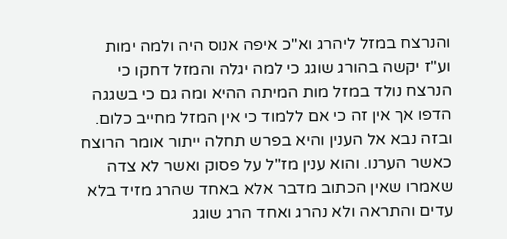והנרצח במזל ליהרג וא"כ איפה אנוס היה ולמה ימות וע"ז יקשה בהורג שוגג כי למה יגלה והמזל דחקו כי הנרצח נולד במזל מות המיתה ההיא ומה גם כי בשגגה הדפו אך אין זה כי אם ללמוד כי אין המזל מחייב כלום. ובזה נבא אל הענין והיא בפרש תחלה ייתור אומר הרוצח כאשר הערנו. והוא ענין מז"ל על פסוק ואשר לא צדה שאמרו שאין הכתוב מדבר אלא באחד שהרג מזיד בלא עדים והתראה ולא נהרג ואחד הרג שוגג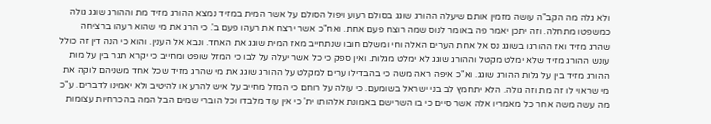ולא גלה מה הקב"ה עושה מזמין אותם שיעלה ההורג שוגג בסולם רעוע ויפול הסולם על אשר המית במזיד נמצא ההורג מזיד מת וההורג שוגג גולה כמשפטו מתחלה. וזה יתכן יאמר פה באומר לנוס שמה רוצח פעם אחת. ואח"כ אשר ירצח את רעהו פעם ב'. כי הרג את מי שהוא רעהו ברציחה שהרג מזיד ואז ההורגו בשוגג נס אל אחת הערים האלה וחי ומשלם חובו שנתחייב מאז המית שוגג את האחד. ונבא אל הענין. והוא כי הנה דין זה כולל עונש ההורג מזיד שלא ימלט מקטל וההורג שוגג לא ימלט מגלות. ואין ספק כי כל אשר יעלה על לבו כי המזל שופט ומחייב כי יקרא תגר בין על מות ההורג מזיד בין על גלות ההורג שוגג. וא"כ איפה ראה משה כי בהבדילו ערים למקלט על ההורג שוגג את מי שהרג מזיד שכל אחד משניהם לוקה את מי שראוי לו זה מת וזה גולה. הלא יתחמץ לב בני ישראל בשומעם. כי עולה על רוחם כי המזל מחייב על איש להרע או להיטיב ולא יאמינו לדברים. ע"כ מה עשה משה אחר כל מאמריו אלה אשר סיים כי בו השרישם באמונת אלהותו ית' כי אין עוד מלבדו וכל הוברי שמים הבל המה בהכרחיות עצומות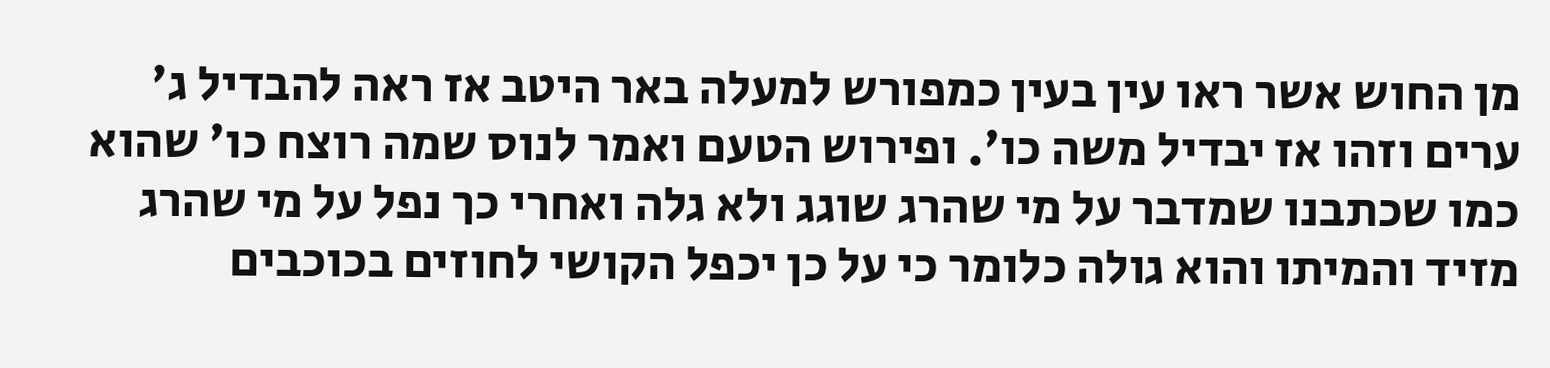מן החוש אשר ראו עין בעין כמפורש למעלה באר היטב אז ראה להבדיל ג' ערים וזהו אז יבדיל משה כו'. ופירוש הטעם ואמר לנוס שמה רוצח כו' שהוא כמו שכתבנו שמדבר על מי שהרג שוגג ולא גלה ואחרי כך נפל על מי שהרג מזיד והמיתו והוא גולה כלומר כי על כן יכפל הקושי לחוזים בכוכבים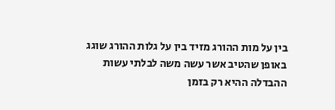בין על מות ההורג מזיד בין על גלות ההורג שוגג באופן שהטיב אשר עשה משה לבלתי עשות ההבדלה ההיא רק בזמן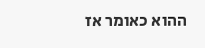ההוא כאומר אז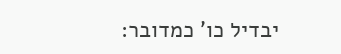יבדיל כו' כמדובר: